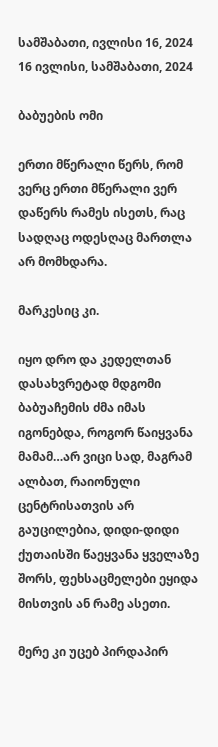სამშაბათი, ივლისი 16, 2024
16 ივლისი, სამშაბათი, 2024

ბაბუების ომი

ერთი მწერალი წერს, რომ ვერც ერთი მწერალი ვერ დაწერს რამეს ისეთს, რაც სადღაც ოდესღაც მართლა არ მომხდარა.

მარკესიც კი.

იყო დრო და კედელთან დასახვრეტად მდგომი ბაბუაჩემის ძმა იმას იგონებდა, როგორ წაიყვანა მამამ…არ ვიცი სად, მაგრამ ალბათ, რაიონული ცენტრისათვის არ გაუცილებია, დიდი-დიდი ქუთაისში წაეყვანა ყველაზე შორს, ფეხსაცმელები ეყიდა მისთვის ან რამე ასეთი.

მერე კი უცებ პირდაპირ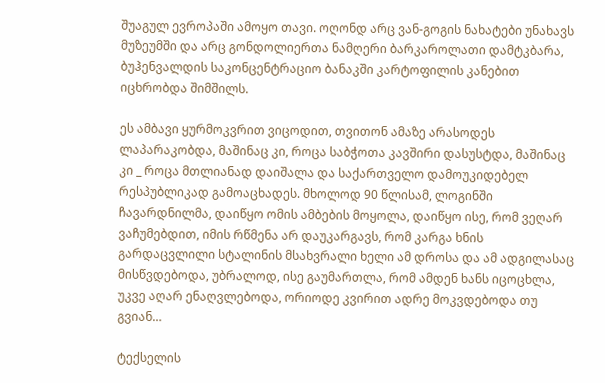შუაგულ ევროპაში ამოყო თავი. ოღონდ არც ვან-გოგის ნახატები უნახავს მუზეუმში და არც გონდოლიერთა ნამღერი ბარკაროლათი დამტკბარა, ბუჰენვალდის საკონცენტრაციო ბანაკში კარტოფილის კანებით იცხრობდა შიმშილს.

ეს ამბავი ყურმოკვრით ვიცოდით, თვითონ ამაზე არასოდეს ლაპარაკობდა, მაშინაც კი, როცა საბჭოთა კავშირი დასუსტდა, მაშინაც კი _ როცა მთლიანად დაიშალა და საქართველო დამოუკიდებელ რესპუბლიკად გამოაცხადეს. მხოლოდ 90 წლისამ, ლოგინში ჩავარდნილმა, დაიწყო ომის ამბების მოყოლა, დაიწყო ისე, რომ ვეღარ ვაჩუმებდით, იმის რწმენა არ დაუკარგავს, რომ კარგა ხნის გარდაცვლილი სტალინის მსახვრალი ხელი ამ დროსა და ამ ადგილასაც მისწვდებოდა, უბრალოდ, ისე გაუმართლა, რომ ამდენ ხანს იცოცხლა, უკვე აღარ ენაღვლებოდა, ორიოდე კვირით ადრე მოკვდებოდა თუ გვიან…

ტექსელის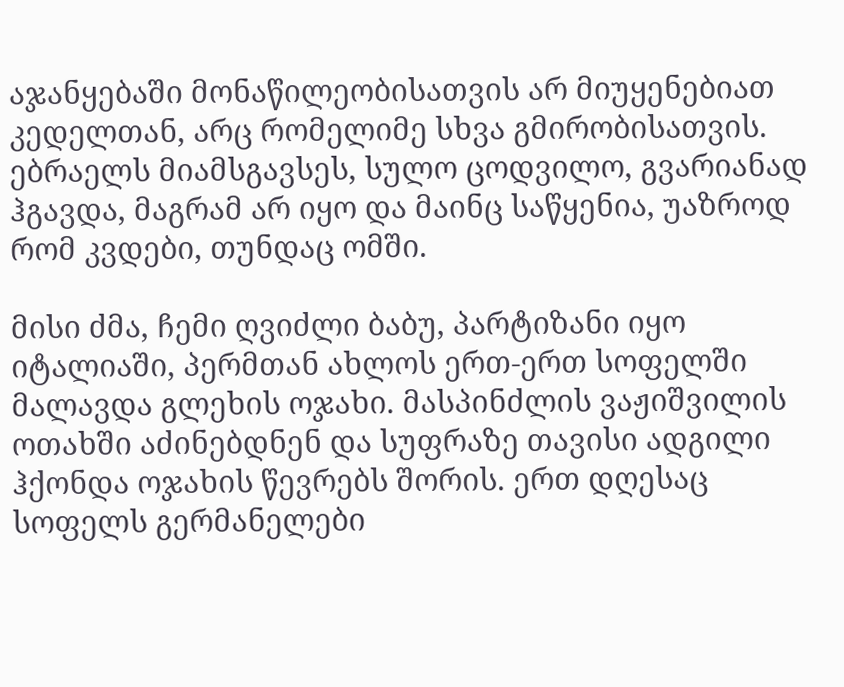აჯანყებაში მონაწილეობისათვის არ მიუყენებიათ კედელთან, არც რომელიმე სხვა გმირობისათვის. ებრაელს მიამსგავსეს, სულო ცოდვილო, გვარიანად ჰგავდა, მაგრამ არ იყო და მაინც საწყენია, უაზროდ რომ კვდები, თუნდაც ომში.

მისი ძმა, ჩემი ღვიძლი ბაბუ, პარტიზანი იყო იტალიაში, პერმთან ახლოს ერთ-ერთ სოფელში მალავდა გლეხის ოჯახი. მასპინძლის ვაჟიშვილის ოთახში აძინებდნენ და სუფრაზე თავისი ადგილი ჰქონდა ოჯახის წევრებს შორის. ერთ დღესაც სოფელს გერმანელები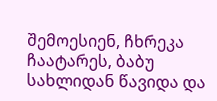შემოესიენ, ჩხრეკა ჩაატარეს, ბაბუ სახლიდან წავიდა და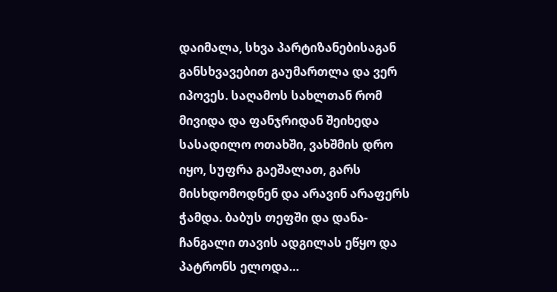დაიმალა, სხვა პარტიზანებისაგან განსხვავებით გაუმართლა და ვერ იპოვეს. საღამოს სახლთან რომ მივიდა და ფანჯრიდან შეიხედა სასადილო ოთახში, ვახშმის დრო იყო, სუფრა გაეშალათ, გარს მისხდომოდნენ და არავინ არაფერს ჭამდა. ბაბუს თეფში და დანა-ჩანგალი თავის ადგილას ეწყო და პატრონს ელოდა…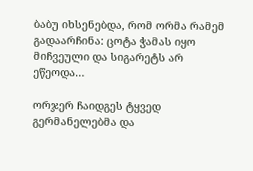ბაბუ იხსენებდა, რომ ორმა რამემ გადაარჩინა: ცოტა ჭამას იყო მიჩვეული და სიგარეტს არ ეწეოდა…

ორჯერ ჩაიდგეს ტყვედ გერმანელებმა და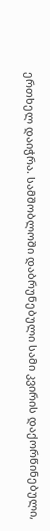ერთხელ დაიჭრა. სამშობლოში დაბრუნებული სამი კვირის დაქორწინებული,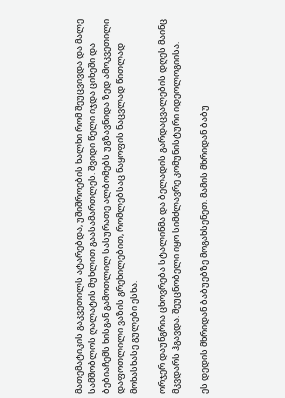მათემატიკის გაკვეთილს ატარებდა, უშიშროების ხალხი რომ შეუცვივდა და მალე სამშობლოს ღალატის მუხლით გაასამართლეს. შვიდი წელი იჯდა ციხეში და ბებიაჩემს ხისგან გამოთლილ სასურათე ალბომებს უგზავნიდა ზედ ამოკვეთილი დაფოთლილი ვაზის გრეხილებით, რომლებსაც ნაყოფის ნაცვლად წითლად მოხასხასე გულები ესხა.

ორჯერ დაუნგრია ცხოვრება სტალინმა და ბელადის გარდაცვალების დღეს მაინც მკვდარს ჰგავდა. შეუცნობელი იყო სიმძლავრე კომუნისტური იდეოლოგიისა.

ეს დედის მხრიდან ბაბუებზე მოგახსენეთ. მამის მხრიდან ბაბუ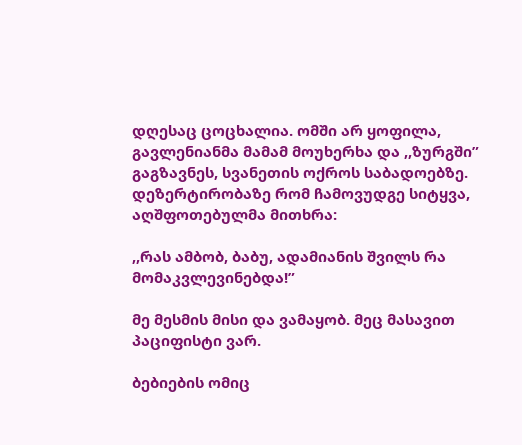დღესაც ცოცხალია. ომში არ ყოფილა, გავლენიანმა მამამ მოუხერხა და ,,ზურგში” გაგზავნეს, სვანეთის ოქროს საბადოებზე. დეზერტირობაზე რომ ჩამოვუდგე სიტყვა, აღშფოთებულმა მითხრა:

,,რას ამბობ, ბაბუ, ადამიანის შვილს რა მომაკვლევინებდა!”

მე მესმის მისი და ვამაყობ. მეც მასავით პაციფისტი ვარ.

ბებიების ომიც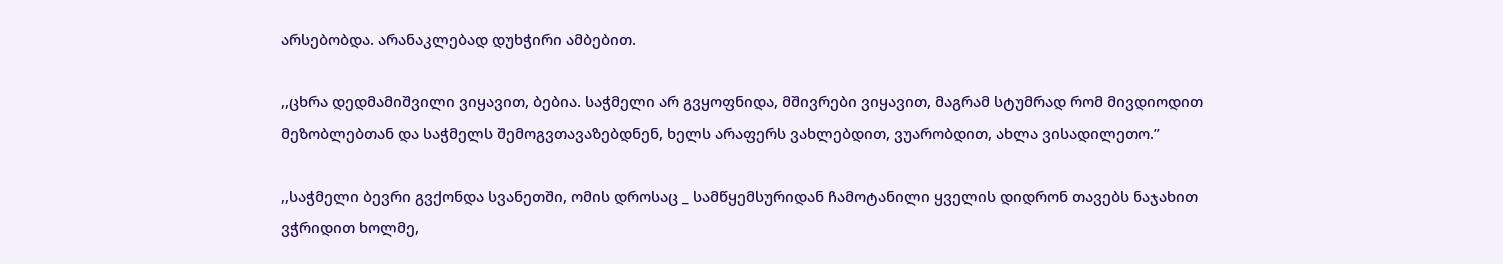არსებობდა. არანაკლებად დუხჭირი ამბებით.

,,ცხრა დედმამიშვილი ვიყავით, ბებია. საჭმელი არ გვყოფნიდა, მშივრები ვიყავით, მაგრამ სტუმრად რომ მივდიოდით მეზობლებთან და საჭმელს შემოგვთავაზებდნენ, ხელს არაფერს ვახლებდით, ვუარობდით, ახლა ვისადილეთო.”

,,საჭმელი ბევრი გვქონდა სვანეთში, ომის დროსაც _ სამწყემსურიდან ჩამოტანილი ყველის დიდრონ თავებს ნაჯახით ვჭრიდით ხოლმე,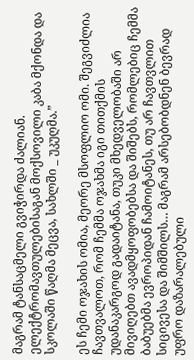მაგრამ ტანსაცმელი გვიჭირდა ძალიან. ელექტრომავთულებისაგან მოქსოვილი კაბა მქონდა და სკოლაში წაღმა მეცვა, სახლში _ უკუღმა.”

ეს ჩემი ოჯახის ომია, მეორე მსოფლიო ომი. შეგვიძლია ჩავთვალოთ, რომ ჩემმა ოჯახმა იგი თითქმის უდანაკარგოდ გადაიტანა, თუკი მხედველობაში არ მივიღებთ ავადმყოფობებსა და შიშებს, რომლებიც ჩემმა ბაბუებმა ევროპიდან ჩამოიტანეს, თუ არ ჩავთვლით სიცივესა და შიმშილს… მაგრამ არსებობდნენ ბევრად უფრო დაზარალებული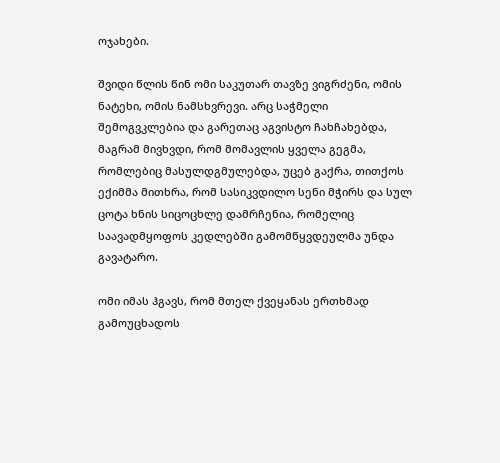ოჯახები.

შვიდი წლის წინ ომი საკუთარ თავზე ვიგრძენი, ომის ნატეხი, ომის ნამსხვრევი. არც საჭმელი შემოგვკლებია და გარეთაც აგვისტო ჩახჩახებდა, მაგრამ მივხვდი, რომ მომავლის ყველა გეგმა, რომლებიც მასულდგმულებდა, უცებ გაქრა, თითქოს ექიმმა მითხრა, რომ სასიკვდილო სენი მჭირს და სულ ცოტა ხნის სიცოცხლე დამრჩენია, რომელიც საავადმყოფოს კედლებში გამომწყვდეულმა უნდა გავატარო.

ომი იმას ჰგავს, რომ მთელ ქვეყანას ერთხმად გამოუცხადოს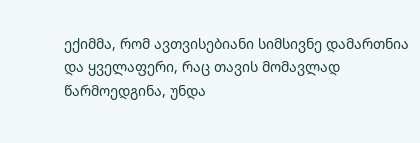ექიმმა, რომ ავთვისებიანი სიმსივნე დამართნია და ყველაფერი, რაც თავის მომავლად წარმოედგინა, უნდა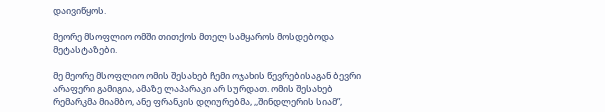დაივიწყოს.

მეორე მსოფლიო ომში თითქოს მთელ სამყაროს მოსდებოდა მეტასტაზები.

მე მეორე მსოფლიო ომის შესახებ ჩემი ოჯახის წევრებისაგან ბევრი არაფერი გამიგია, ამაზე ლაპარაკი არ სურდათ. ომის შესახებ რემარკმა მიამბო, ანე ფრანკის დღიურებმა, ,,შინდლერის სიამ”,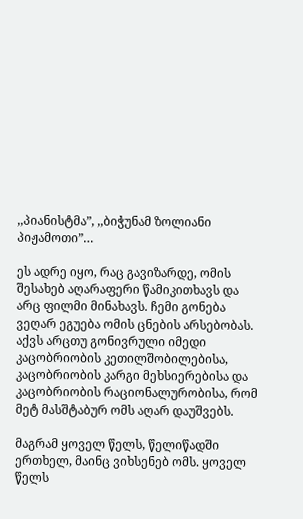,,პიანისტმა”, ,,ბიჭუნამ ზოლიანი პიჟამოთი”…

ეს ადრე იყო, რაც გავიზარდე, ომის შესახებ აღარაფერი წამიკითხავს და არც ფილმი მინახავს. ჩემი გონება ვეღარ ეგუება ომის ცნების არსებობას. აქვს არცთუ გონივრული იმედი კაცობრიობის კეთილშობილებისა, კაცობრიობის კარგი მეხსიერებისა და კაცობრიობის რაციონალურობისა, რომ მეტ მასშტაბურ ომს აღარ დაუშვებს.

მაგრამ ყოველ წელს, წელიწადში ერთხელ, მაინც ვიხსენებ ომს. ყოველ წელს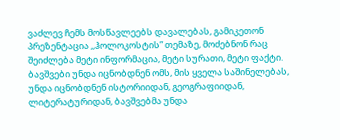ვაძლევ ჩემს მოსწავლეებს დავალებას, გამიკეთონ პრეზენტაცია ,,ჰოლოკოსტის” თემაზე, მოძებნონ რაც შეიძლება მეტი ინფორმაცია, მეტი სურათი, მეტი ფაქტი. ბავშვები უნდა იცნობდნენ ომს, მის ყველა საშინელებას, უნდა იცნობდნენ ისტორიიდან, გეოგრაფიიდან, ლიტერატურიდან, ბავშვებმა უნდა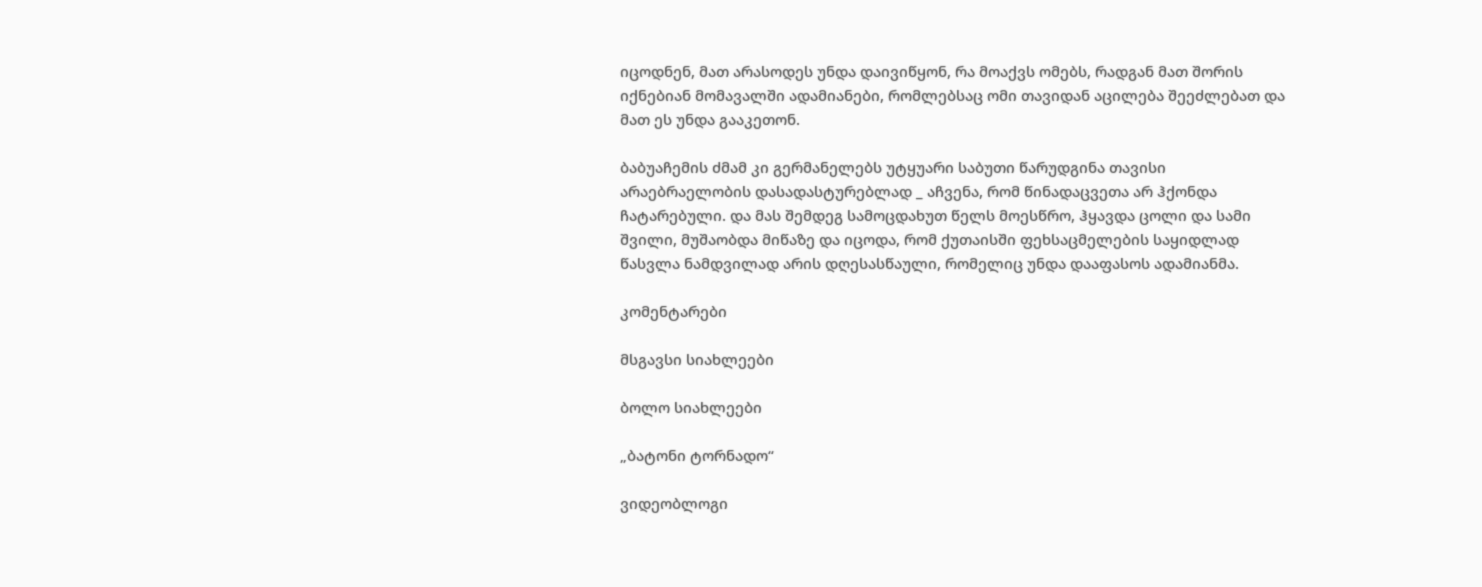იცოდნენ, მათ არასოდეს უნდა დაივიწყონ, რა მოაქვს ომებს, რადგან მათ შორის იქნებიან მომავალში ადამიანები, რომლებსაც ომი თავიდან აცილება შეეძლებათ და მათ ეს უნდა გააკეთონ.

ბაბუაჩემის ძმამ კი გერმანელებს უტყუარი საბუთი წარუდგინა თავისი არაებრაელობის დასადასტურებლად _ აჩვენა, რომ წინადაცვეთა არ ჰქონდა ჩატარებული. და მას შემდეგ სამოცდახუთ წელს მოესწრო, ჰყავდა ცოლი და სამი შვილი, მუშაობდა მიწაზე და იცოდა, რომ ქუთაისში ფეხსაცმელების საყიდლად წასვლა ნამდვილად არის დღესასწაული, რომელიც უნდა დააფასოს ადამიანმა.

კომენტარები

მსგავსი სიახლეები

ბოლო სიახლეები

„ბატონი ტორნადო“

ვიდეობლოგი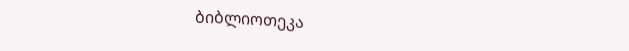ბიბლიოთეკა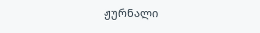ჟურნალი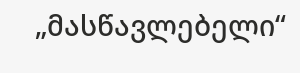„მასწავლებელი“